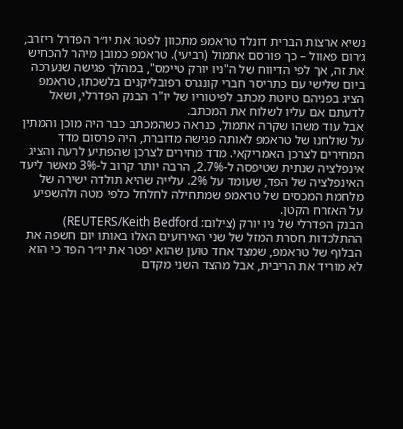נשיא ארצות הברית דונלד טראמפ מתכוון לפטר את יו״ר הפדרל ריזרב, ג׳רום פאוול – כך פורסם אתמול (רביעי). טראמפ כמובן מיהר להכחיש את זה, אך לפי הדיווח של ה"ניו יורק טיימס", במהלך פגישה שנערכה ביום שלישי עם כתריסר חברי קונגרס רפובליקנים בלשכתו, טראמפ הציג בפניהם טיוטת מכתב לפיטוריו של יו"ר הבנק הפדרלי, ושאל לדעתם אם עליו לשלוח את המכתב.
אבל עוד משהו שקרה אתמול, כנראה כשהמכתב כבר היה מוכן והמתין על שולחנו של טראמפ לאותה פגישה מדוברת, היה פרסום מדד המחירים לצרכן האמריקאי. מדד מחירים לצרכן שהפתיע לרעה והציג אינפלציה שנתית שטיפסה ל-2.7%, הרבה יותר קרוב ל-3% מאשר ליעד האינפלציה של הפד, שעומד על 2%. עלייה שהיא תולדה ישירה של מלחמת המכסים של טראמפ שמתחילה לחלחל כלפי מטה ולהשפיע על האזרח הקטן.
הבנק הפדרלי של ניו יורק (צילום: REUTERS/Keith Bedford)
ההתלכדות חסרת המזל של שני האירועים האלו באותו יום חשפה את הבלוף של טראמפ, שמצד אחד טוען שהוא יפטר את יו״ר הפד כי הוא לא מוריד את הריבית, אבל מהצד השני מקדם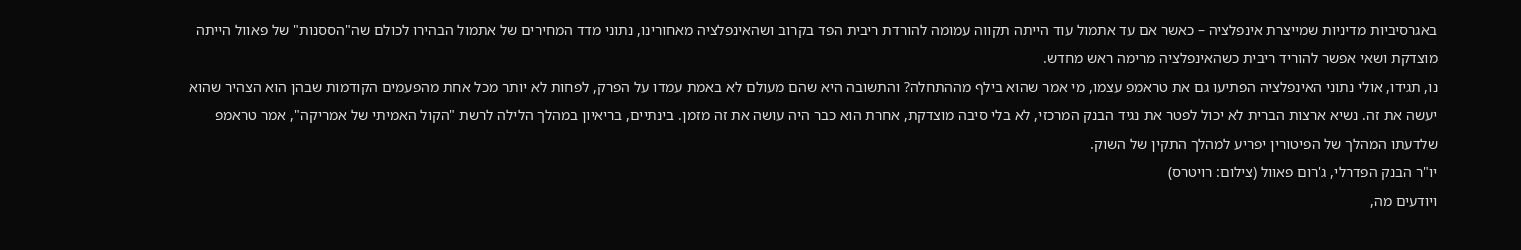באגרסיביות מדיניות שמייצרת אינפלציה – כאשר אם עד אתמול עוד הייתה תקווה עמומה להורדת ריבית הפד בקרוב ושהאינפלציה מאחורינו, נתוני מדד המחירים של אתמול הבהירו לכולם שה"הססנות" של פאוול הייתה מוצדקת ושאי אפשר להוריד ריבית כשהאינפלציה מרימה ראש מחדש.
נו, תגידו, אולי נתוני האינפלציה הפתיעו גם את טראמפ עצמו, מי אמר שהוא בילף מההתחלה? והתשובה היא שהם מעולם לא באמת עמדו על הפרק, לפחות לא יותר מכל אחת מהפעמים הקודמות שבהן הוא הצהיר שהוא יעשה את זה. נשיא ארצות הברית לא יכול לפטר את נגיד הבנק המרכזי, לא בלי סיבה מוצדקת, אחרת הוא כבר היה עושה את זה מזמן. בינתיים, בריאיון במהלך הלילה לרשת "הקול האמיתי של אמריקה", אמר טראמפ שלדעתו המהלך של הפיטורין יפריע למהלך התקין של השוק.
יו"ר הבנק הפדרלי, ג'רום פאוול (צילום: רויטרס)
ויודעים מה,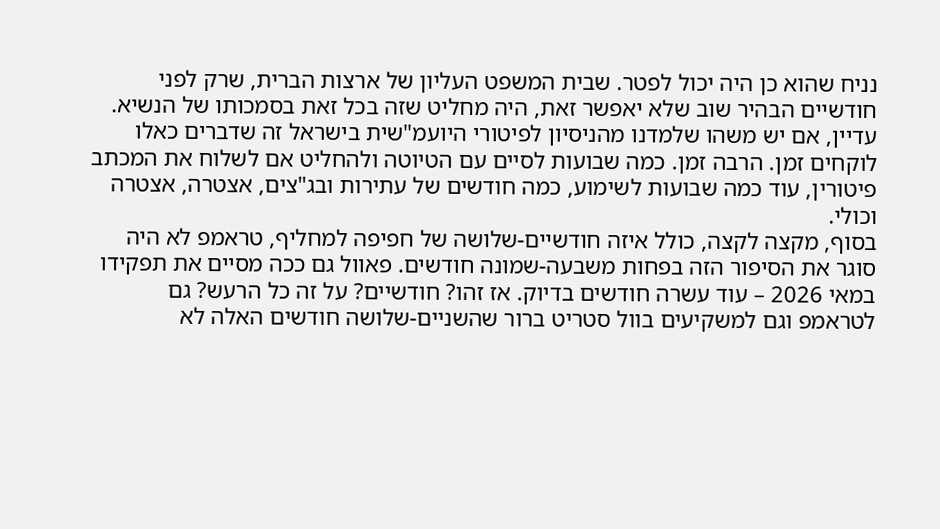נניח שהוא כן היה יכול לפטר. שבית המשפט העליון של ארצות הברית, שרק לפני חודשיים הבהיר שוב שלא יאפשר זאת, היה מחליט שזה בכל זאת בסמכותו של הנשיא. עדיין, אם יש משהו שלמדנו מהניסיון לפיטורי היועמ"שית בישראל זה שדברים כאלו לוקחים זמן. הרבה זמן. כמה שבועות לסיים עם הטיוטה ולהחליט אם לשלוח את המכתב פיטורין, עוד כמה שבועות לשימוע, כמה חודשים של עתירות ובג"צים, אצטרה, אצטרה וכולי.
בסוף, מקצה לקצה, כולל איזה חודשיים-שלושה של חפיפה למחליף, טראמפ לא היה סוגר את הסיפור הזה בפחות משבעה-שמונה חודשים. פאוול גם ככה מסיים את תפקידו במאי 2026 – עוד עשרה חודשים בדיוק. אז זהו? חודשיים? על זה כל הרעש? גם לטראמפ וגם למשקיעים בוול סטריט ברור שהשניים-שלושה חודשים האלה לא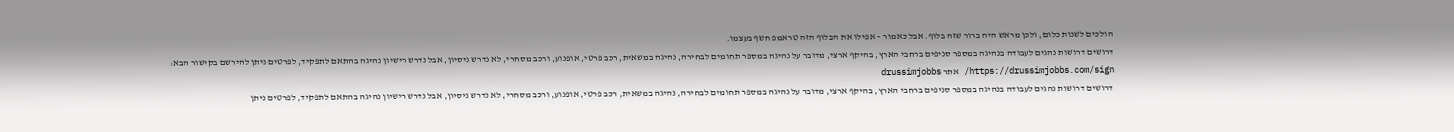הולכים לשנות כלום, ולכן מראש היה ברור שזה בלוף. אבל כאמור – אפילו את הבלוף הזה טראמפ חשף בעצמו.
דרושים דרושות נהגים לעבודה בנהיגה במספר סניפים ברחבי הארץ, בהיקף ארצי, מדובר על נהיגה במספר תחומים לבחירה, נהיגה במשאית, רכב פרטי, אופנוע, ורכב מסחרי, לא נדרש ניסיון, אבל נדרש רישיון נהיגה בהתאם לתפקיד, לפרטים ניתן להירשם בקישור הבא: https://drussimjobbs.com/sign/ אתר drussimjobbs
דרושים דרושות נהגים לעבודה בנהיגה במספר סניפים ברחבי הארץ, בהיקף ארצי, מדובר על נהיגה במספר תחומים לבחירה, נהיגה במשאית, רכב פרטי, אופנוע, ורכב מסחרי, לא נדרש ניסיון, אבל נדרש רישיון נהיגה בהתאם לתפקיד, לפרטים ניתן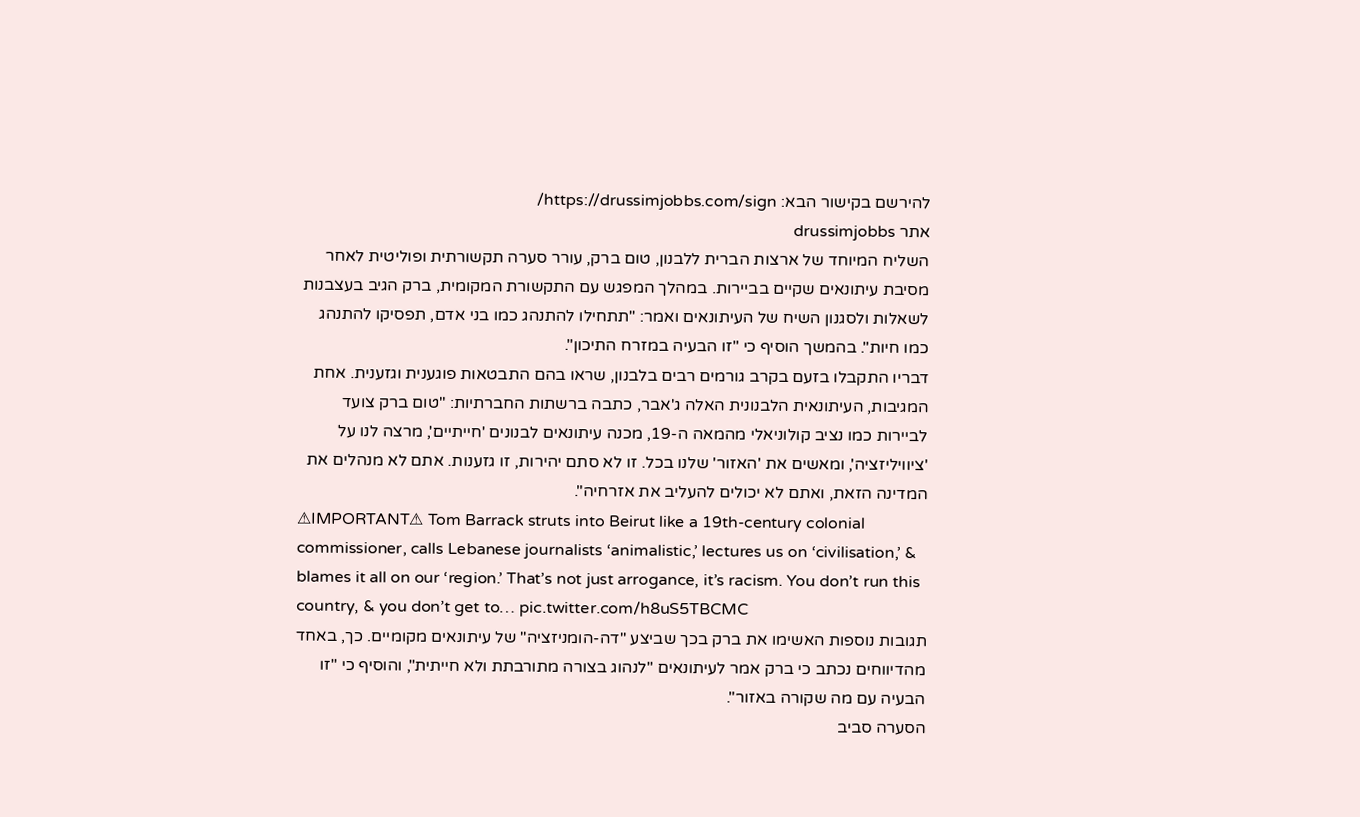להירשם בקישור הבא: https://drussimjobbs.com/sign/
אתר drussimjobbs
השליח המיוחד של ארצות הברית ללבנון, טום ברק, עורר סערה תקשורתית ופוליטית לאחר מסיבת עיתונאים שקיים בביירות. במהלך המפגש עם התקשורת המקומית, ברק הגיב בעצבנות לשאלות ולסגנון השיח של העיתונאים ואמר: "תתחילו להתנהג כמו בני אדם, תפסיקו להתנהג כמו חיות". בהמשך הוסיף כי "זו הבעיה במזרח התיכון".
דבריו התקבלו בזעם בקרב גורמים רבים בלבנון, שראו בהם התבטאות פוגענית וגזענית. אחת המגיבות, העיתונאית הלבנונית האלה ג'אבר, כתבה ברשתות החברתיות: "טום ברק צועד לביירות כמו נציב קולוניאלי מהמאה ה-19, מכנה עיתונאים לבנונים 'חייתיים', מרצה לנו על 'ציוויליזציה', ומאשים את 'האזור' שלנו בכל. זו לא סתם יהירות, זו גזענות. אתם לא מנהלים את המדינה הזאת, ואתם לא יכולים להעליב את אזרחיה".
⚠IMPORTANT⚠ Tom Barrack struts into Beirut like a 19th-century colonial commissioner, calls Lebanese journalists ‘animalistic,’ lectures us on ‘civilisation,’ & blames it all on our ‘region.’ That’s not just arrogance, it’s racism. You don’t run this country, & you don’t get to… pic.twitter.com/h8uS5TBCMC
תגובות נוספות האשימו את ברק בכך שביצע "דה-הומניזציה" של עיתונאים מקומיים. כך, באחד מהדיווחים נכתב כי ברק אמר לעיתונאים "לנהוג בצורה מתורבתת ולא חייתית", והוסיף כי "זו הבעיה עם מה שקורה באזור".
הסערה סביב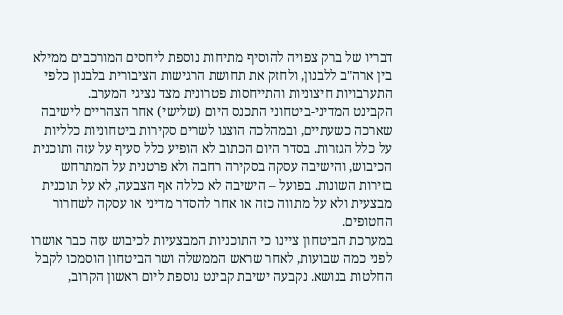דבריו של ברק צפויה להוסיף מתיחות נוספת ליחסים המורכבים ממילא בין ארה"ב ללבנון, ולחזק את תחושת הרגישות הציבורית בלבנון כלפי התערבויות חיצוניות והתייחסות פטרונית מצד נציגי המערב.
הקבינט המדיני-ביטחוני התכנס היום (שלישי) אחר הצהריים לישיבה שארכה כשעתיים, ובמהלכה הוצגו לשרים סקירות ביטחוניות כלליות על כלל הגזרות. בסדר היום הכתוב לא הופיע כלל סעיף על עזה ותוכנית הכיבוש, והישיבה עסקה בסקירה רחבה ולא פרטנית על המתרחש בזירות השונות. בפועל – הישיבה לא כללה אף הצבעה, לא על תוכנית מבצעית ולא על מתווה כזה או אחר להסדר מדיני או עסקה לשחרור החטופים.
במערכת הביטחון ציינו כי התוכניות המבצעיות לכיבוש עזה כבר אושרו לפני כמה שבועות, לאחר שראש הממשלה ושר הביטחון הוסמכו לקבל החלטות בנושא. נקבעה ישיבת קבינט נוספת ליום ראשון הקרוב,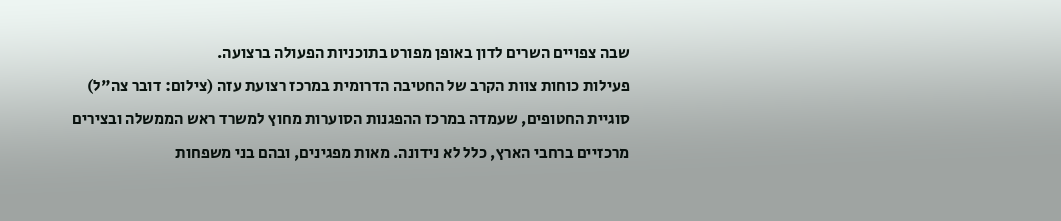שבה צפויים השרים לדון באופן מפורט בתוכניות הפעולה ברצועה.
פעילות כוחות צוות הקרב של החטיבה הדרומית במרכז רצועת עזה (צילום: דובר צה"ל)
סוגיית החטופים, שעמדה במרכז ההפגנות הסוערות מחוץ למשרד ראש הממשלה ובצירים מרכזיים ברחבי הארץ, כלל לא נידונה. מאות מפגינים, ובהם בני משפחות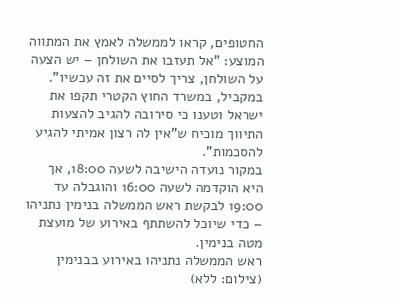החטופים, קראו לממשלה לאמץ את המתווה המוצע: "אל תעזבו את השולחן – יש הצעה על השולחן, צריך לסיים את זה עכשיו". במקביל, במשרד החוץ הקטרי תקפו את ישראל וטענו כי סירובה להגיב להצעות התיווך מוכיח ש"אין לה רצון אמיתי להגיע להסכמות".
במקור נועדה הישיבה לשעה 18:00, אך היא הוקדמה לשעה 16:00 והוגבלה עד 19:00 לבקשת ראש הממשלה בנימין נתניהו – כדי שיוכל להשתתף באירוע של מועצת מטה בנימין.
ראש הממשלה נתניהו באירוע בבנימין (צילום: ללא)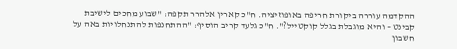ההקדמה עוררה ביקורת חריפה באופוזיציה. ח"כ קארין אלהרר תקפה: "שבוע מחכים לישיבת קבינט – והיא מוגבלת בגלל קוקטייל?". ח"כ גלעד קריב הוסיף: "ההתחנפות להתנחלויות באה על חשבון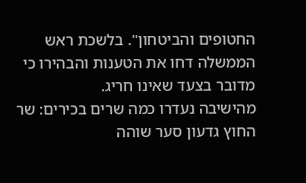החטופים והביטחון". בלשכת ראש הממשלה דחו את הטענות והבהירו כי מדובר בצעד שאינו חריג.
מהישיבה נעדרו כמה שרים בכירים: שר החוץ גדעון סער שוהה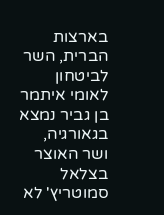בארצות הברית, השר לביטחון לאומי איתמר בן גביר נמצא בגאורגיה, ושר האוצר בצלאל סמוטריץ' לא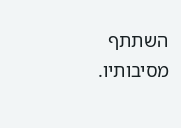השתתף מסיבותיו.